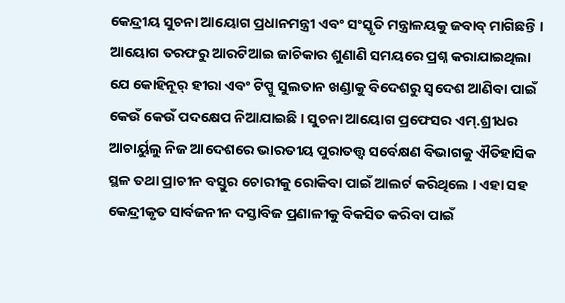କେନ୍ଦ୍ରୀୟ ସୁଚନା ଆୟୋଗ ପ୍ରଧାନମନ୍ତ୍ରୀ ଏବଂ ସଂସ୍କୃତି ମନ୍ତ୍ରାଳୟକୁ ଜବାବ୍ ମାଗିଛନ୍ତି । ଆୟୋଗ ତରଫରୁ ଆରଟିଆଇ ଜାଚିକାର ଶୁଣାଣି ସମୟରେ ପ୍ରଶ୍ନ କରାଯାଇଥିଲା ଯେ କୋହିନୂର୍ ହୀରା ଏବଂ ଟିପ୍ପୁ ସୁଲତାନ ଖଣ୍ଡାକୁ ବିଦେଶରୁ ସ୍ୱଦେଶ ଆଣିବା ପାଇଁ କେଉଁ କେଉଁ ପଦକ୍ଷେପ ନିଆଯାଇଛି । ସୁଚନା ଆୟୋଗ ପ୍ରଫେସର ଏମ୍.ଶ୍ରୀଧର ଆଚାର୍ୟୁଲୁ ନିଜ ଆଦେଶରେ ଭାରତୀୟ ପୁରାତତ୍ତ୍ୱ ସର୍ବେକ୍ଷଣ ବିଭାଗକୁ ଐତିହାସିକ ସ୍ଥଳ ତଥା ପ୍ରାଚୀନ ବସ୍ତୁର ଚୋରୀକୁ ରୋକିବା ପାଇଁ ଆଲର୍ଟ କରିଥିଲେ । ଏହା ସହ କେନ୍ଦ୍ରୀକୃତ ସାର୍ବଜନୀନ ଦସ୍ତାବିଜ ପ୍ରଣାଳୀକୁ ବିକସିତ କରିବା ପାଇଁ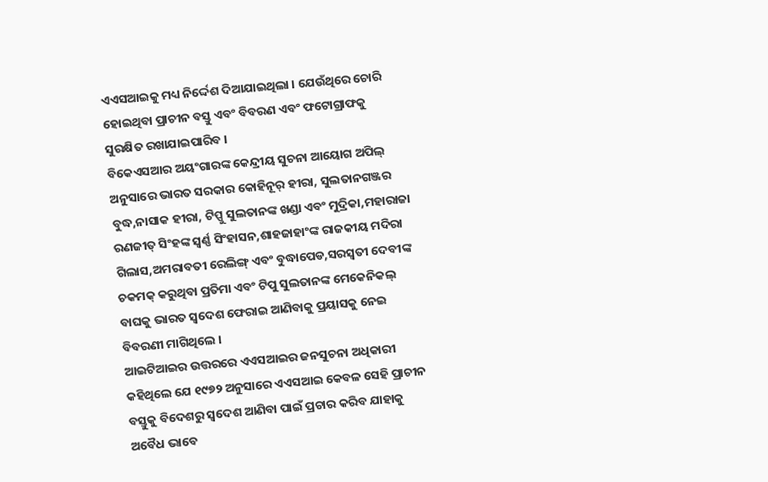ଏଏସଆଇକୁ ମଧ୍ୟ ନିର୍ଦ୍ଦେଶ ଦିଆଯାଇଥିଲା । ଯେଉଁଥିରେ ଚୋରି ହୋଇଥିବା ପ୍ରାଚୀନ ବସ୍ତୁ ଏବଂ ବିବରଣ ଏବଂ ଫଟୋଗ୍ରାଫକୁ ସୁରକ୍ଷିତ ରଖାଯାଇପାରିବ ।
ବିକେଏସଆର ଅୟଂଗାରଙ୍କ କେନ୍ଦ୍ରୀୟ ସୁଚନା ଆୟୋଗ ଅପିଲ୍ ଅନୁସାରେ ଭାରତ ସରକାର କୋହିନୂର୍ ହୀରା, ସୁଲତାନଗଞ୍ଜର ବୁଦ୍ଧ,ନାସାକ ହୀରା, ଟିପ୍ପୁ ସୁଲତାନଙ୍କ ଖଣ୍ଡା ଏବଂ ମୁଦ୍ରିକା,ମହାରାଜା ରଣଜୀତ୍ ସିଂହଙ୍କ ସ୍ୱର୍ଣ୍ଣ ସିଂହାସନ,ଶାହଜାହାଂଙ୍କ ରାଜକୀୟ ମଦିରା ଗିଲାସ,ଅମରାବତୀ ରେଲିଙ୍ଗ୍ ଏବଂ ବୁଦ୍ଧାପେଡ,ସରସ୍ୱତୀ ଦେବୀଙ୍କ ଚକମକ୍ କରୁଥିବା ପ୍ରତିମା ଏବଂ ଟିପୁ ସୁଲତାନଙ୍କ ମେକେନିକଲ୍ ବାଘକୁ ଭାରତ ସ୍ୱଦେଶ ଫେରାଇ ଆଣିବାକୁ ପ୍ରୟାସକୁ ନେଇ ବିବରଣୀ ମାଗିଥିଲେ ।
ଆଇଟିଆଇର ଉତ୍ତରରେ ଏଏସଆଇର ଜନସୁଚନା ଅଧିକାରୀ କହିଥିଲେ ଯେ ୧୯୭୨ ଅନୁସାରେ ଏଏସଆଇ କେବଳ ସେହି ପ୍ରାଚୀନ ବସ୍ତୁକୁ ବିଦେଶରୁ ସ୍ୱଦେଶ ଆଣିବା ପାଇଁ ପ୍ରଚାର କରିବ ଯାହାକୁ ଅବୈଧ ଭାବେ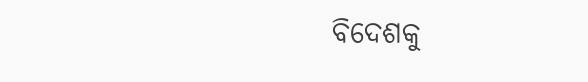ବିଦେଶକୁ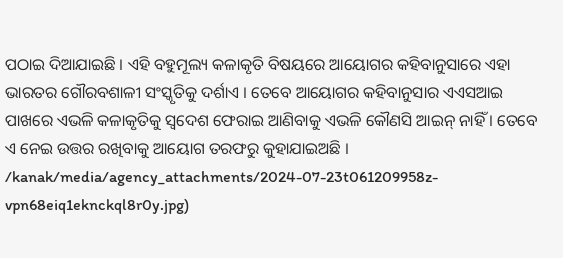ପଠାଇ ଦିଆଯାଇଛି । ଏହି ବହୁମୂଲ୍ୟ କଳାକୃତି ବିଷୟରେ ଆୟୋଗର କହିବାନୁସାରେ ଏହା ଭାରତର ଗୌରବଶାଳୀ ସଂସ୍କୃତିକୁ ଦର୍ଶାଏ । ତେବେ ଆୟୋଗର କହିବାନୁସାର ଏଏସଆଇ ପାଖରେ ଏଭଳି କଳାକୃତିକୁ ସ୍ୱଦେଶ ଫେରାଇ ଆଣିବାକୁ ଏଭଳି କୌଣସି ଆଇନ୍ ନାହିଁ । ତେବେ ଏ ନେଇ ଉତ୍ତର ରଖିବାକୁ ଆୟୋଗ ତରଫରୁ କୁହାଯାଇଅଛି ।
/kanak/media/agency_attachments/2024-07-23t061209958z-vpn68eiq1eknckql8r0y.jpg)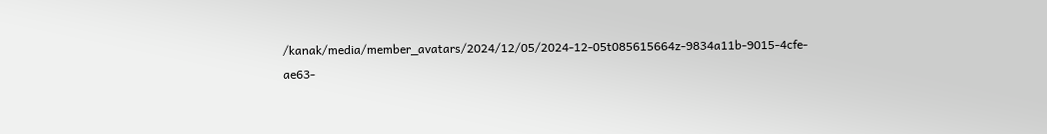/kanak/media/member_avatars/2024/12/05/2024-12-05t085615664z-9834a11b-9015-4cfe-ae63-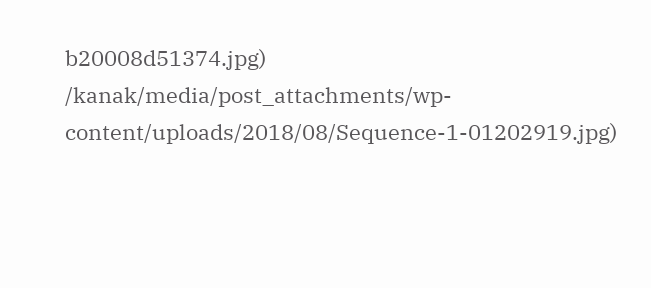b20008d51374.jpg)
/kanak/media/post_attachments/wp-content/uploads/2018/08/Sequence-1-01202919.jpg)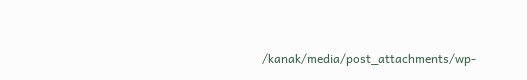/kanak/media/post_attachments/wp-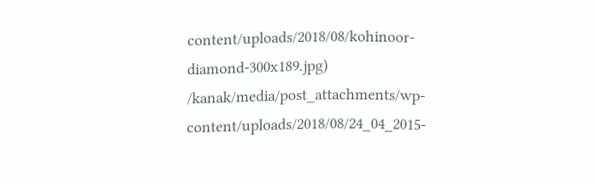content/uploads/2018/08/kohinoor-diamond-300x189.jpg)
/kanak/media/post_attachments/wp-content/uploads/2018/08/24_04_2015-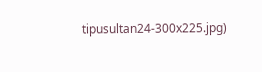tipusultan24-300x225.jpg)